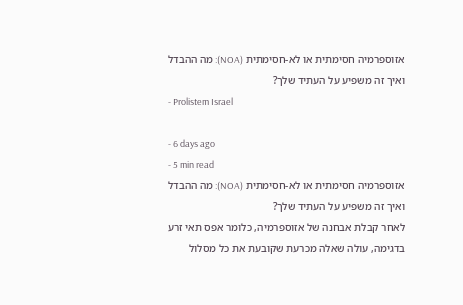אזוספרמיה חסימתית או לא-חסימתית (NOA): מה ההבדל ואיך זה משפיע על העתיד שלך?
- Prolistem Israel

- 6 days ago
- 5 min read
אזוספרמיה חסימתית או לא-חסימתית (NOA): מה ההבדל ואיך זה משפיע על העתיד שלך?
לאחר קבלת אבחנה של אזוספרמיה, כלומר אפס תאי זרע בדגימה, עולה שאלה מכרעת שקובעת את כל מסלול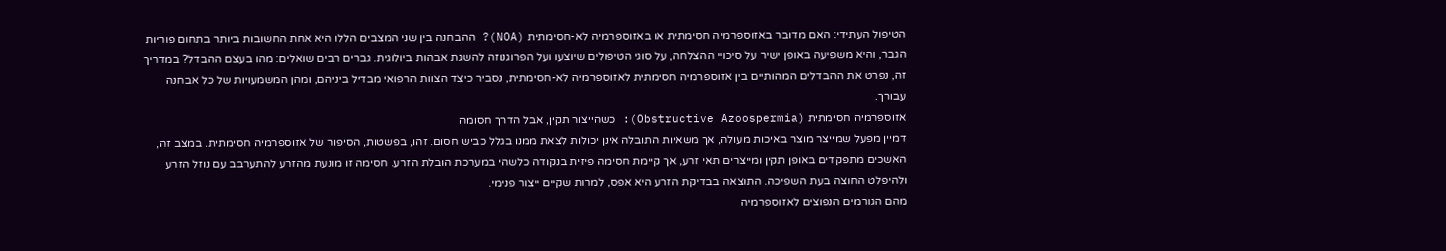הטיפול העתידי: האם מדובר באזוספרמיה חסימתית או באזוספרמיה לא-חסימתית (NOA)? ההבחנה בין שני המצבים הללו היא אחת החשובות ביותר בתחום פוריות הגבר, והיא משפיעה באופן ישיר על סיכויי ההצלחה, על סוגי הטיפולים שיוצעו ועל הפרוגנוזה להשגת אבהות ביולוגית. גברים רבים שואלים: מהו בעצם ההבדל? במדריך זה, נפרט את ההבדלים המהותיים בין אזוספרמיה חסימתית לאזוספרמיה לא-חסימתית, נסביר כיצד הצוות הרפואי מבדיל ביניהם, ומהן המשמעויות של כל אבחנה עבורך.
אזוספרמיה חסימתית (Obstructive Azoospermia): כשהייצור תקין, אבל הדרך חסומה
דמיין מפעל שמייצר מוצר באיכות מעולה, אך משאיות התובלה אינן יכולות לצאת ממנו בגלל כביש חסום. זהו, בפשטות, הסיפור של אזוספרמיה חסימתית. במצב זה, האשכים מתפקדים באופן תקין ומייצרים תאי זרע, אך קיימת חסימה פיזית בנקודה כלשהי במערכת הובלת הזרע. חסימה זו מונעת מהזרע להתערבב עם נוזל הזרע ולהיפלט החוצה בעת השפיכה. התוצאה בבדיקת הזרע היא אפס, למרות שקיים ייצור פנימי.
מהם הגורמים הנפוצים לאזוספרמיה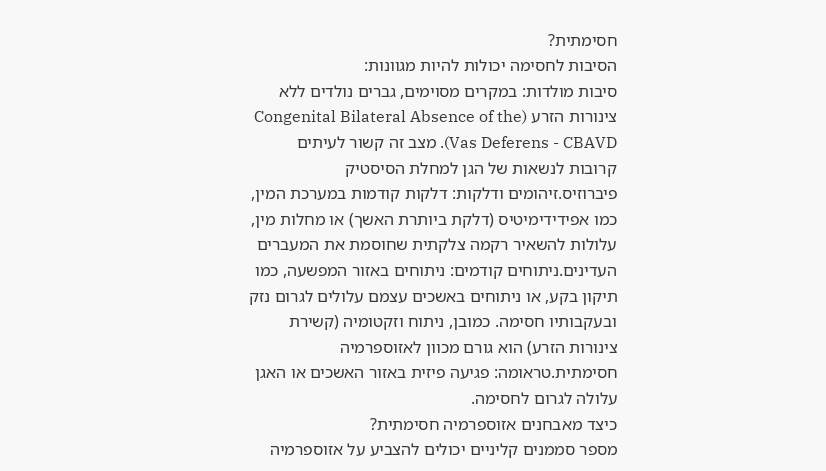חסימתית?
הסיבות לחסימה יכולות להיות מגוונות:
סיבות מולדות: במקרים מסוימים, גברים נולדים ללא צינורות הזרע (Congenital Bilateral Absence of the Vas Deferens - CBAVD). מצב זה קשור לעיתים קרובות לנשאות של הגן למחלת הסיסטיק פיברוזיס.זיהומים ודלקות: דלקות קודמות במערכת המין, כמו אפידידימיטיס (דלקת ביותרת האשך) או מחלות מין, עלולות להשאיר רקמה צלקתית שחוסמת את המעברים העדינים.ניתוחים קודמים: ניתוחים באזור המפשעה, כמו תיקון בקע, או ניתוחים באשכים עצמם עלולים לגרום נזק ובעקבותיו חסימה. כמובן, ניתוח וזקטומיה (קשירת צינורות הזרע) הוא גורם מכוון לאזוספרמיה חסימתית.טראומה: פגיעה פיזית באזור האשכים או האגן עלולה לגרום לחסימה.
כיצד מאבחנים אזוספרמיה חסימתית?
מספר סממנים קליניים יכולים להצביע על אזוספרמיה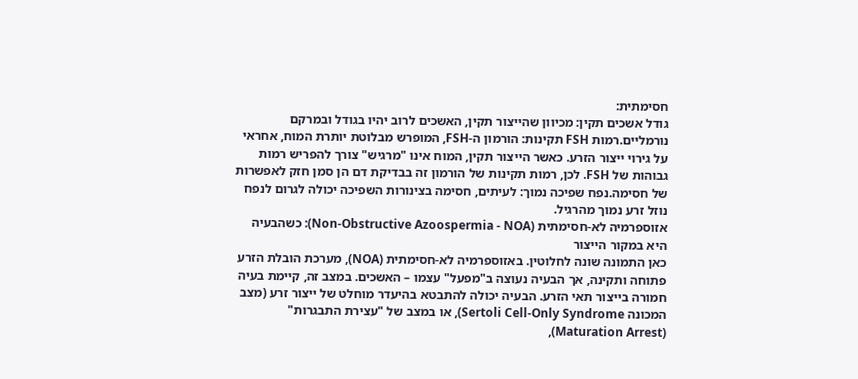חסימתית:
גודל אשכים תקין: מכיוון שהייצור תקין, האשכים לרוב יהיו בגודל ובמרקם נורמליים.רמות FSH תקינות: הורמון ה-FSH, המופרש מבלוטת יותרת המוח, אחראי על גירוי ייצור הזרע. כאשר הייצור תקין, המוח אינו "מרגיש" צורך להפריש רמות גבוהות של FSH. לכן, רמות תקינות של הורמון זה בבדיקת דם הן סמן חזק לאפשרות של חסימה.נפח שפיכה נמוך: לעיתים, חסימה בצינורות השפיכה יכולה לגרום לנפח נוזל זרע נמוך מהרגיל.
אזוספרמיה לא-חסימתית (Non-Obstructive Azoospermia - NOA): כשהבעיה היא במקור הייצור
כאן התמונה שונה לחלוטין. באזוספרמיה לא-חסימתית (NOA), מערכת הובלת הזרע פתוחה ותקינה, אך הבעיה נעוצה ב"מפעל" עצמו – האשכים. במצב זה, קיימת בעיה חמורה בייצור תאי הזרע. הבעיה יכולה להתבטא בהיעדר מוחלט של ייצור זרע (מצב המכונה Sertoli Cell-Only Syndrome), או במצב של "עצירת התבגרות" (Maturation Arrest),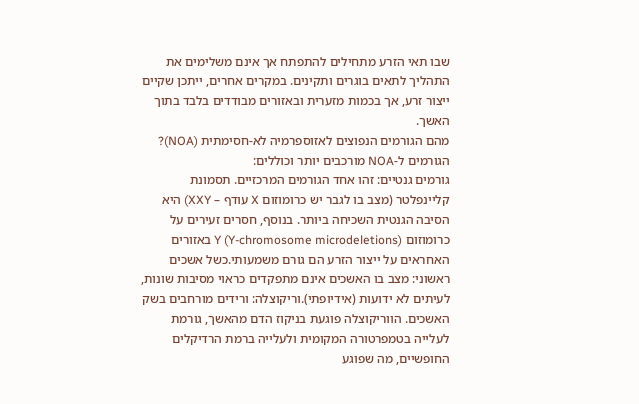שבו תאי הזרע מתחילים להתפתח אך אינם משלימים את התהליך לתאים בוגרים ותקינים. במקרים אחרים, ייתכן שקיים ייצור זרע, אך בכמות מזערית ובאזורים מבודדים בלבד בתוך האשך.
מהם הגורמים הנפוצים לאזוספרמיה לא-חסימתית (NOA)?
הגורמים ל-NOA מורכבים יותר וכוללים:
גורמים גנטיים: זהו אחד הגורמים המרכזיים. תסמונת קליינפלטר (מצב בו לגבר יש כרומוזום X עודף – XXY) היא הסיבה הגנטית השכיחה ביותר. בנוסף, חסרים זעירים על כרומוזום Y (Y-chromosome microdeletions) באזורים האחראים על ייצור הזרע הם גורם משמעותי.כשל אשכים ראשוני: מצב בו האשכים אינם מתפקדים כראוי מסיבות שונות, לעיתים לא ידועות (אידיופתי).וריקוצלה: ורידים מורחבים בשק האשכים. הווריקוצלה פוגעת בניקוז הדם מהאשך, גורמת לעלייה בטמפרטורה המקומית ולעלייה ברמת הרדיקלים החופשיים, מה שפוגע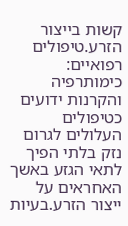קשות בייצור הזרע.טיפולים רפואיים: כימותרפיה והקרנות ידועים כטיפולים העלולים לגרום נזק בלתי הפיך לתאי הגזע באשך האחראים על ייצור הזרע.בעיות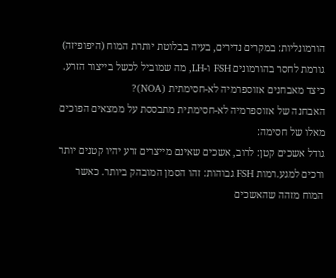הורמונליות: במקרים נדירים, בעיה בבלוטת יותרת המוח (היפופיזה) גורמת לחסר בהורמונים FSH ו-LH, מה שמוביל לכשל בייצור הזרע.
כיצד מאבחנים אזוספרמיה לא-חסימתית (NOA)?
האבחנה של אזוספרמיה לא-חסימתית מתבססת על ממצאים הפוכים מאלו של חסימה:
גודל אשכים קטן: לרוב, אשכים שאינם מייצרים זרע יהיו קטנים יותר ורכים למגע.רמות FSH גבוהות: זהו הסמן המובהק ביותר. כאשר המוח מזהה שהאשכים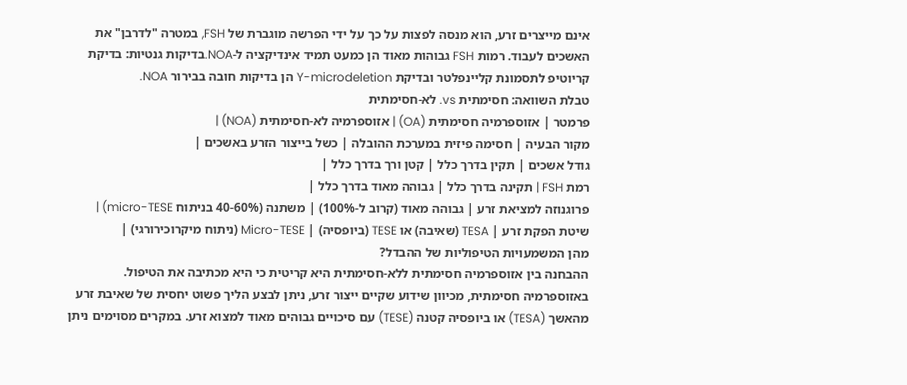אינם מייצרים זרע, הוא מנסה לפצות על כך על ידי הפרשה מוגברת של FSH, במטרה "לדרבן" את האשכים לעבוד. רמות FSH גבוהות מאוד הן כמעט תמיד אינדיקציה ל-NOA.בדיקות גנטיות: בדיקת קריוטיפ לתסמונת קליינפלטר ובדיקת Y-microdeletion הן בדיקות חובה בבירור NOA.
טבלת השוואה: חסימתית vs. לא-חסימתית
פרמטר | אזוספרמיה חסימתית (OA) | אזוספרמיה לא-חסימתית (NOA) |
מקור הבעיה | חסימה פיזית במערכת ההובלה | כשל בייצור הזרע באשכים |
גודל אשכים | תקין בדרך כלל | קטן ורך בדרך כלל |
רמת FSH | תקינה בדרך כלל | גבוהה מאוד בדרך כלל |
פרוגנוזה למציאת זרע | גבוהה מאוד (קרוב ל-100%) | משתנה (40-60% בניתוח micro-TESE) |
שיטת הפקת זרע | TESA (שאיבה) או TESE (ביופסיה) | Micro-TESE (ניתוח מיקרוכירורגי) |
מהן המשמעויות הטיפוליות של ההבדל?
ההבחנה בין אזוספרמיה חסימתית ללא-חסימתית היא קריטית כי היא מכתיבה את הטיפול. באזוספרמיה חסימתית, מכיוון שידוע שקיים ייצור זרע, ניתן לבצע הליך פשוט יחסית של שאיבת זרע מהאשך (TESA) או ביופסיה קטנה (TESE) עם סיכויים גבוהים מאוד למצוא זרע. במקרים מסוימים ניתן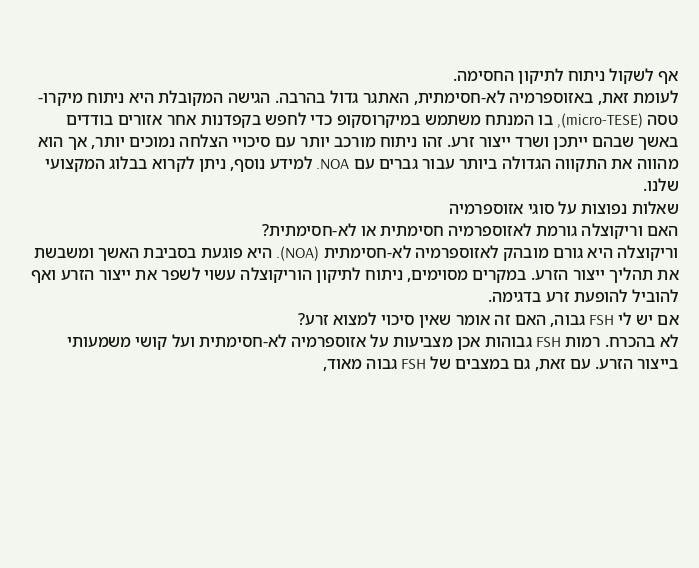אף לשקול ניתוח לתיקון החסימה.
לעומת זאת, באזוספרמיה לא-חסימתית, האתגר גדול בהרבה. הגישה המקובלת היא ניתוח מיקרו-טסה (micro-TESE), בו המנתח משתמש במיקרוסקופ כדי לחפש בקפדנות אחר אזורים בודדים באשך שבהם ייתכן ושרד ייצור זרע. זהו ניתוח מורכב יותר עם סיכויי הצלחה נמוכים יותר, אך הוא מהווה את התקווה הגדולה ביותר עבור גברים עם NOA. למידע נוסף, ניתן לקרוא בבלוג המקצועי שלנו.
שאלות נפוצות על סוגי אזוספרמיה
האם וריקוצלה גורמת לאזוספרמיה חסימתית או לא-חסימתית?
וריקוצלה היא גורם מובהק לאזוספרמיה לא-חסימתית (NOA). היא פוגעת בסביבת האשך ומשבשת את תהליך ייצור הזרע. במקרים מסוימים, ניתוח לתיקון הוריקוצלה עשוי לשפר את ייצור הזרע ואף להוביל להופעת זרע בדגימה.
אם יש לי FSH גבוה, האם זה אומר שאין סיכוי למצוא זרע?
לא בהכרח. רמות FSH גבוהות אכן מצביעות על אזוספרמיה לא-חסימתית ועל קושי משמעותי בייצור הזרע. עם זאת, גם במצבים של FSH גבוה מאוד,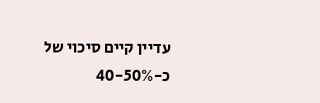עדיין קיים סיכוי של כ-40-50%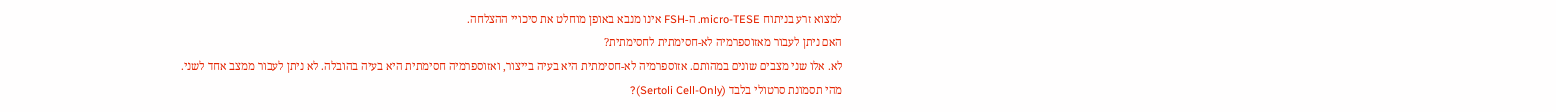למצוא זרע בניתוח micro-TESE. ה-FSH אינו מנבא באופן מוחלט את סיכויי ההצלחה.
האם ניתן לעבור מאזוספרמיה לא-חסימתית לחסימתית?
לא. אלו שני מצבים שונים במהותם. אזוספרמיה לא-חסימתית היא בעיה בייצור, ואזוספרמיה חסימתית היא בעיה בהובלה. לא ניתן לעבור ממצב אחד לשני.
מהי תסמונת סרטולי בלבד (Sertoli Cell-Only)?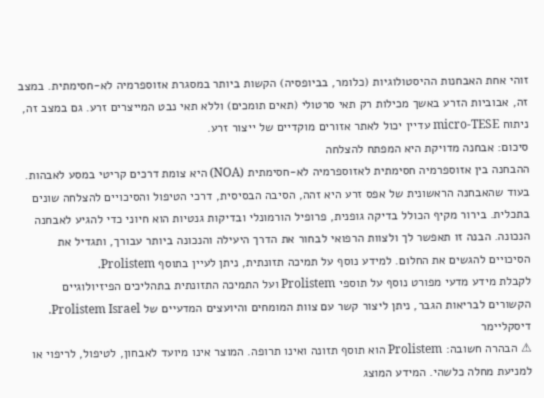זוהי אחת האבחנות ההיסטולוגיות (כלומר, בביופסיה) הקשות ביותר במסגרת אזוספרמיה לא-חסימתית. במצב זה, אבוביות הזרע באשך מכילות רק תאי סרטולי (תאים תומכים) וללא תאי נבט המייצרים זרע. גם במצב זה, ניתוח micro-TESE עדיין יכול לאתר אזורים מוקדיים של ייצור זרע.
סיכום: אבחנה מדויקת היא המפתח להצלחה
ההבחנה בין אזוספרמיה חסימתית לאזוספרמיה לא-חסימתית (NOA) היא צומת דרכים קריטי במסע לאבהות. בעוד שהאבחנה הראשונית של אפס זרע היא זהה, הסיבה הבסיסית, דרכי הטיפול והסיכויים להצלחה שונים בתכלית. בירור מקיף הכולל בדיקה גופנית, פרופיל הורמונלי ובדיקות גנטיות הוא חיוני כדי להגיע לאבחנה הנכונה. הבנה זו תאפשר לך ולצוות הרפואי לבחור את הדרך היעילה והנכונה ביותר עבורך, ותגדיל את הסיכויים להגשים את החלום. למידע נוסף על תמיכה תזונתית, ניתן לעיין בתוסף Prolistem.
לקבלת מידע מדעי מפורט נוסף על תוספי Prolistem ועל התמיכה התזונתית בתהליכים הפיזיולוגיים הקשורים לבריאות הגבר, ניתן ליצור קשר עם צוות המומחים והיועצים המדעיים של Prolistem Israel.
דיסקליימר
⚠ הבהרה חשובה: Prolistem הוא תוסף תזונה ואינו תרופה. המוצר אינו מיועד לאבחון, לטיפול, לריפוי או למניעת מחלה כלשהי. המידע המוצג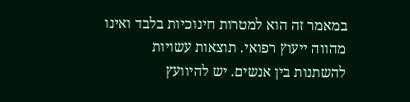במאמר זה הוא למטרות חינוכיות בלבד ואינו מהווה ייעוץ רפואי. תוצאות עשויות להשתנות בין אנשים. יש להיוועץ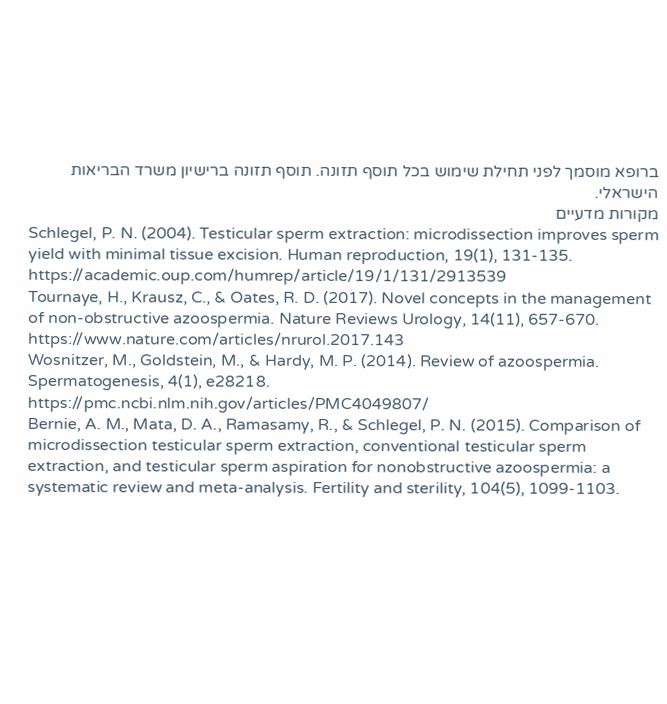ברופא מוסמך לפני תחילת שימוש בכל תוסף תזונה. תוסף תזונה ברישיון משרד הבריאות הישראלי.
מקורות מדעיים
Schlegel, P. N. (2004). Testicular sperm extraction: microdissection improves sperm yield with minimal tissue excision. Human reproduction, 19(1), 131-135. https://academic.oup.com/humrep/article/19/1/131/2913539
Tournaye, H., Krausz, C., & Oates, R. D. (2017). Novel concepts in the management of non-obstructive azoospermia. Nature Reviews Urology, 14(11), 657-670. https://www.nature.com/articles/nrurol.2017.143
Wosnitzer, M., Goldstein, M., & Hardy, M. P. (2014). Review of azoospermia. Spermatogenesis, 4(1), e28218. https://pmc.ncbi.nlm.nih.gov/articles/PMC4049807/
Bernie, A. M., Mata, D. A., Ramasamy, R., & Schlegel, P. N. (2015). Comparison of microdissection testicular sperm extraction, conventional testicular sperm extraction, and testicular sperm aspiration for nonobstructive azoospermia: a systematic review and meta-analysis. Fertility and sterility, 104(5), 1099-1103.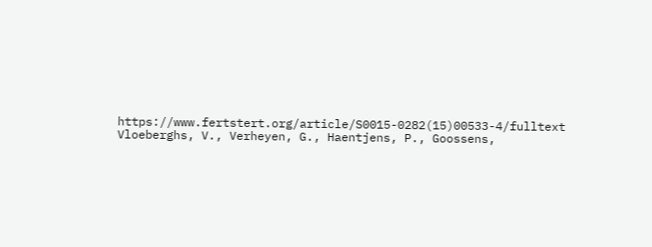https://www.fertstert.org/article/S0015-0282(15)00533-4/fulltext
Vloeberghs, V., Verheyen, G., Haentjens, P., Goossens,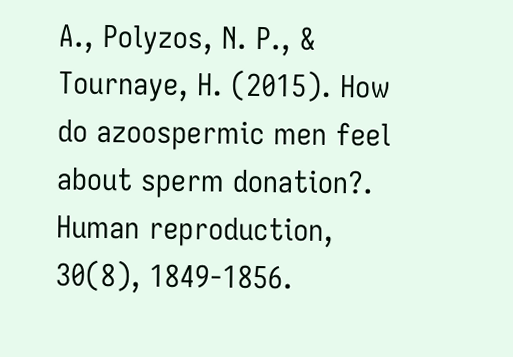A., Polyzos, N. P., & Tournaye, H. (2015). How do azoospermic men feel about sperm donation?. Human reproduction, 30(8), 1849-1856.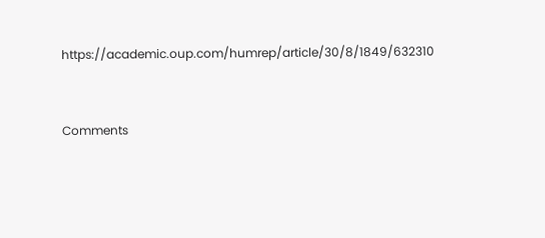https://academic.oup.com/humrep/article/30/8/1849/632310



Comments